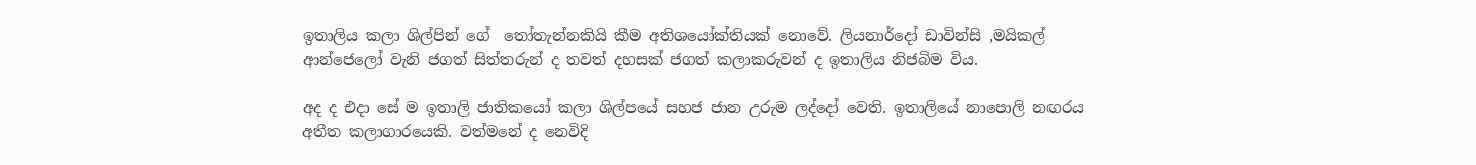ඉතාලිය කලා ශිල්පින් ගේ  තෝතැන්නකියි කීම අතිශයෝක්තියක් නොවේ. ලියනාර්දෝ ඩාවින්සි ,මයිකල් ආන්ජෙලෝ වැනි ජගත් සිත්තරුන් ද තවත් දහසක් ජගත් කලාකරුවන් ද ඉතාලිය නිජබිම විය.

අද ද එදා සේ ම ඉතාලි ජාතිකයෝ කලා ශිල්පයේ සහජ ජාන උරුම ලද්දෝ වෙති. ඉතාලියේ නාපොලි නඟරය අතීත කලාගාරයෙකි. වත්මනේ ද නෙවිදි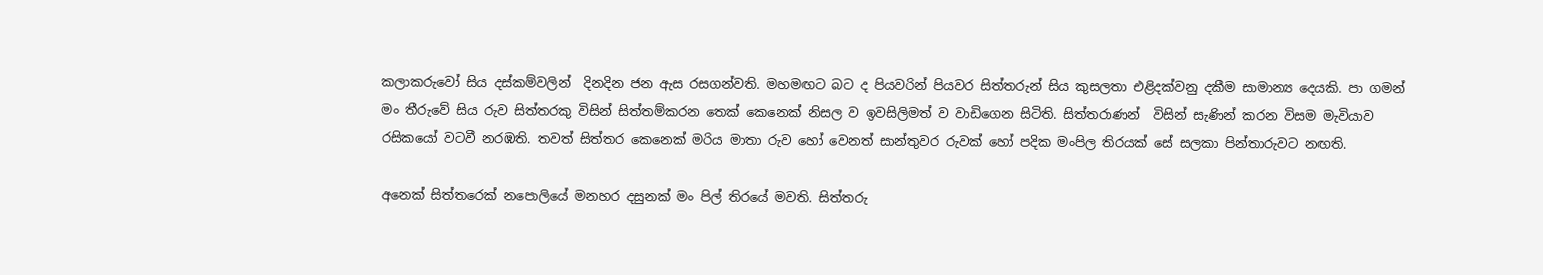කලාකරුවෝ සිය දස්කම්වලින්  දිනදින ජන ඇස රසගන්වති. මහමඟට බට ද පියවරින් පියවර සිත්තරුන් සිය කුසලතා එළිදක්වනු දකීම සාමාන්‍ය දෙයකි. පා ගමන් මං තීරුවේ සිය රුව සිත්තරකු විසින් සිත්තම්කරන තෙක් කෙනෙක් නිසල ව ඉවසිලිමත් ව වාඩිගෙන සිටිති. සිත්තරාණන්  විසින් සැණින් කරන විසම මැවියාව රසිකයෝ වටවී නරඹති. තවත් සිත්තර කෙනෙක් මරිය මාතා රුව හෝ වෙනත් සාන්තුවර රුවක් හෝ පදික මංපිල තිරයක් සේ සලකා පින්තාරුවට නඟති.

අනෙක් සිත්තරෙක් නපොලියේ මනහර දසුනක් මං පිල් තිරයේ මවති. සිත්තරු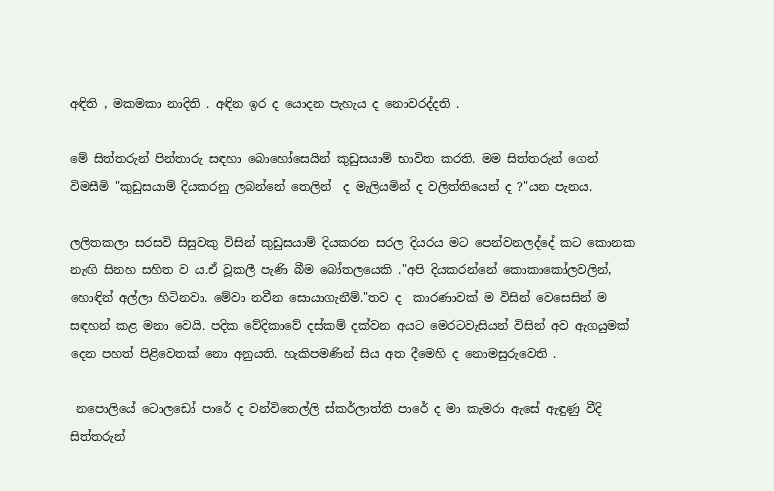අඳිති , මකමකා නාදිති . අඳින ඉර ද යොදන පැහැය ද නොවරද්දති .

මේ සිත්තරුන් පින්තාරු සඳහා බොහෝසෙයින් කුඩුසයාම් භාවිත කරති. මම සිත්තරුන් ගෙන් විමසීමි "කුඩුසයාම් දියකරනු ලබන්නේ තෙලින්  ද මැලියමින් ද වලිත්තියෙන් ද ?"යන පැනය.

ලලිතකලා සරසවි සිසුවකු විසින් කුඩුසයාම් දියකරන සරල දියරය මට පෙන්වනලද්දේ කට කොනක නැඟි සිනහ සහිත ව ය.ඒ වූකලී පැණි බීම බෝතලයෙකි ."අපි දියකරන්නේ කොකාකෝලවලින්, හොඳින් අල්ලා හිටිනවා. මේවා නවීන සොයාගැනීම්."තව ද  කාරණාවක් ම විසින් වෙසෙසින් ම සඳහන් කළ මනා වෙයි. පදික වේදිකාවේ දස්කම් දක්වන අයට මෙරටවැසියන් විසින් අව ඇගයුමක් දෙන පහත් පිළිවෙතක් නො අනුයති. හැකිපමණින් සිය අත දීමෙහි ද නොමසුරුවෙති .

 නපොලියේ ටොලඩෝ පාරේ ද වන්විතෙල්ලි ස්කර්ලාත්ති පාරේ ද මා කැමරා ඇසේ ඇඳුණු වීදි සිත්තරුන්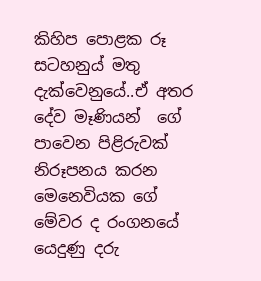කිහිප පොළක රූ සටහනුය් මතු දැක්වෙනුයේ..ඒ අතර දේව මෑණියන්  ගේ පාවෙන පිළිරුවක් නිරූපනය කරන මෙනෙවියක ගේ මේවර ද රංගනයේ යෙදුණු දරු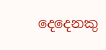දෙදෙනකු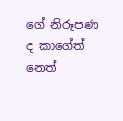ගේ නිරූපණ ද කාගේත් නෙත්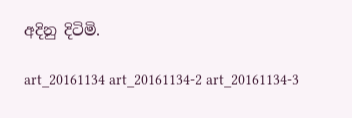අදිනු දිටිමි.

art_20161134 art_20161134-2 art_20161134-3